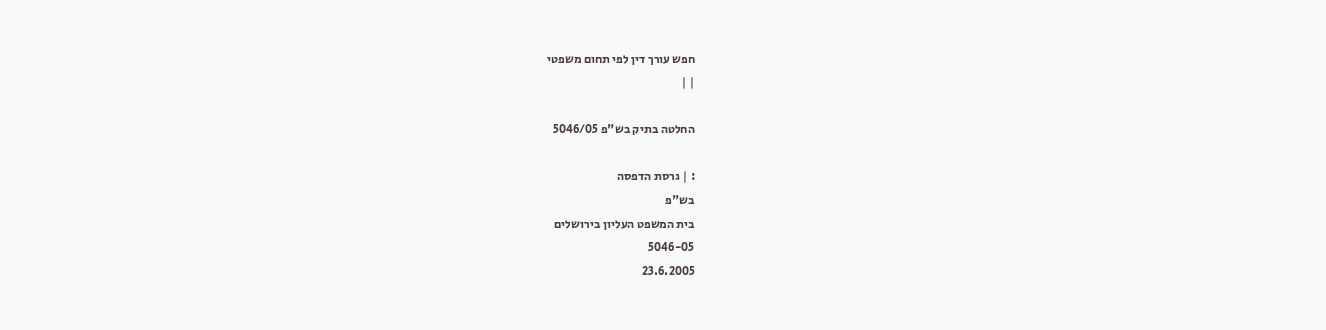חפש עורך דין לפי תחום משפטי
| |

החלטה בתיק בש"פ 5046/05

: | גרסת הדפסה
בש"פ
בית המשפט העליון בירושלים
5046-05
23.6.2005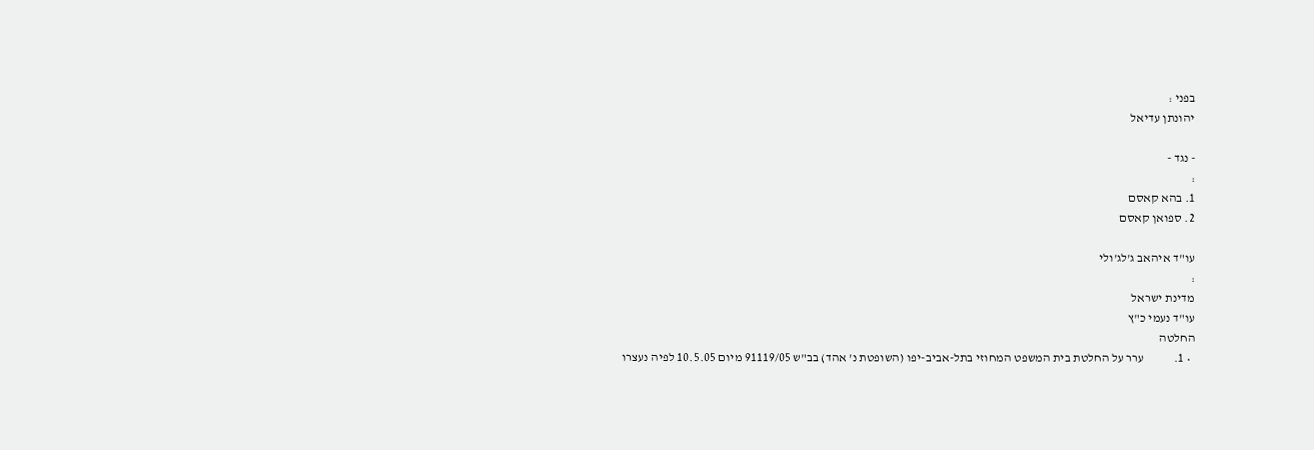בפני :
יהונתן עדיאל

- נגד -
:
1. בהא קאסם
2. ספואן קאסם

עו"ד איהאב ג'לג'ולי
:
מדינת ישראל
עו"ד נעמי כ"ץ
החלטה
  • 1.            ערר על החלטת בית המשפט המחוזי בתל-אביב-יפו (השופטת נ' אהד) בב"ש 91119/05 מיום 10.5.05 לפיה נעצרו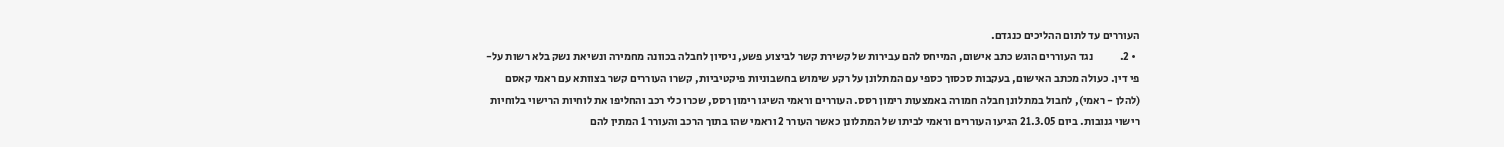העוררים עד לתום ההליכים כנגדם.
  • 2.            נגד העוררים הוגש כתב אישום, המייחס להם עבירות של קשירת קשר לביצוע פשע, ניסיון לחבלה בכוונה מחמירה ונשיאת נשק בלא רשות על-פי דין. כעולה מכתב האישום, בעקבות סכסוך כספי עם המתלונן על רקע שימוש בחשבוניות פיקטיביות, קשרו העוררים קשר בצוותא עם ראמי קאסם (להלן - ראמי), לחבול במתלונן חבלה חמורה באמצעות רימון רסס. העוררים וראמי השיגו רימון רסס, שכרו כלי רכב והחליפו את לוחיות הרישוי בלוחיות רישוי גנובות. ביום 21.3.05 הגיעו העוררים וראמי לביתו של המתלונן כאשר העורר 2 וראמי שהו בתוך הרכב והעורר 1 המתין להם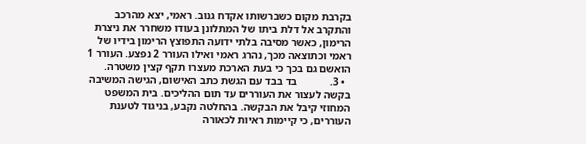בקרבת מקום כשברשותו אקדח גנוב. ראמי, יצא מהרכב והתקרב אל דלת ביתו של המתלונן בעודו משחרר את ניצרת הרימון, כאשר מסיבה בלתי ידועה התפוצץ הרימון בידיו של ראמי וכתוצאה מכך, נהרג ראמי ואילו העורר 2 נפצע. העורר 1 הואשם גם בכך כי בעת הארכת מעצרו תקף קצין משטרה.
  • 3.            בד בבד עם הגשת כתב האישום, הגישה המשיבה בקשה לעצור את העוררים עד תום ההליכים. בית המשפט המחוזי קיבל את הבקשה. בהחלטה נקבע, בניגוד לטענת העוררים, כי קיימות ראיות לכאורה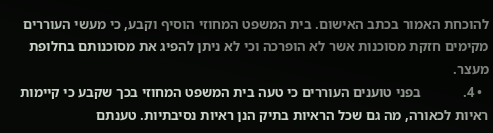להוכחת האמור בכתב האישום. בית המשפט המחוזי הוסיף וקבע, כי מעשי העוררים מקימים חזקת מסוכנות אשר לא הופרכה וכי לא ניתן להפיג את מסוכנותם בחלופת מעצר.
  • 4.            בפני טוענים העוררים כי טעה בית המשפט המחוזי בכך שקבע כי קיימות ראיות לכאורה, מה גם שכל הראיות בתיק הנן ראיות נסיבתיות. טענתם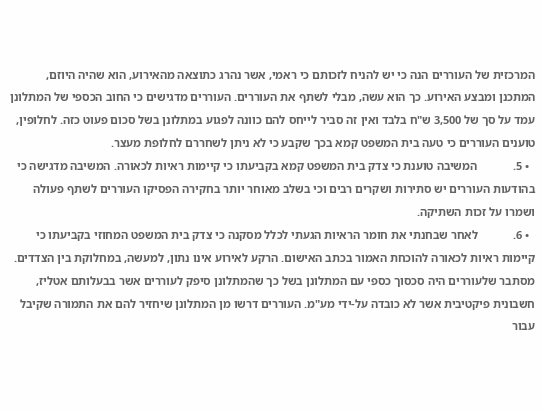המרכזית של העוררים הנה כי יש להניח לזכותם כי ראמי, אשר נהרג כתוצאה מהאירוע, הוא שהיה היוזם, המתכנן ומבצע האירוע. כך הוא עשה, מבלי לשתף את העוררים. העוררים מדגישים כי החוב הכספי של המתלונן עמד על סך של 3,500 ש"ח בלבד ואין זה סביר לייחס להם כוונה לפגוע במתלונן בשל סכום פעוט כזה. לחלופין, טוענים העוררים כי טעה בית המשפט קמא בכך שקבע כי לא ניתן לשחררם לחלופת מעצר.
  • 5.            המשיבה טוענת כי צדק בית המשפט קמא בקביעתו כי קיימות ראיות לכאורה. המשיבה מדגישה כי בהודעות העוררים יש סתירות ושקרים רבים וכי בשלב מאוחר יותר בחקירה הפסיקו העוררים לשתף פעולה ושמרו על זכות השתיקה.
  • 6.            לאחר שבחנתי את חומר הראיות הגעתי לכלל מסקנה כי צדק בית המשפט המחוזי בקביעתו כי קיימות ראיות לכאורה להוכחת האמור בכתב האישום. הרקע לאירוע אינו נתון, למעשה, במחלוקת בין הצדדים. מסתבר שלעוררים היה סכסוך כספי עם המתלונן בשל כך שהמתלונן סיפק לעוררים אשר בבעלותם אטליז, חשבונית פיקטיבית אשר לא כובדה על-ידי מע"מ. העוררים דרשו מן המתלונן שיחזיר להם את התמורה שקיבל עבור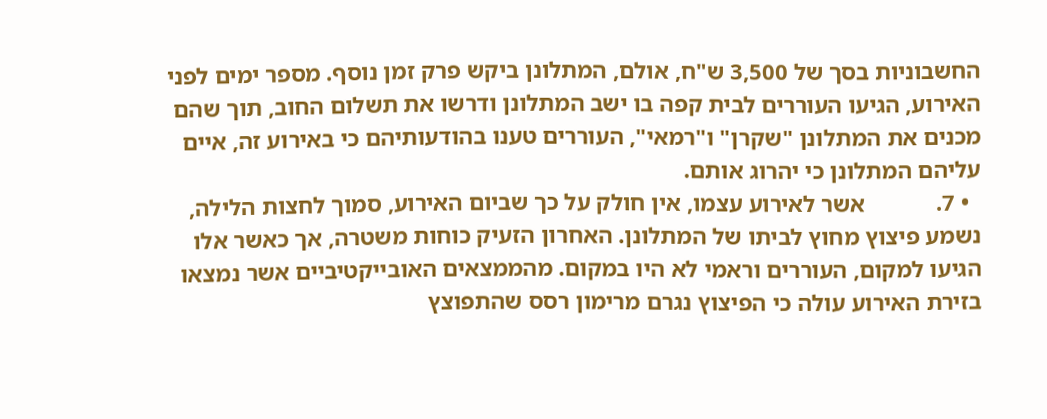החשבוניות בסך של 3,500 ש"ח, אולם, המתלונן ביקש פרק זמן נוסף. מספר ימים לפני האירוע, הגיעו העוררים לבית קפה בו ישב המתלונן ודרשו את תשלום החוב, תוך שהם מכנים את המתלונן "שקרן" ו"רמאי", העוררים טענו בהודעותיהם כי באירוע זה, איים עליהם המתלונן כי יהרוג אותם.
  • 7.            אשר לאירוע עצמו, אין חולק על כך שביום האירוע, סמוך לחצות הלילה, נשמע פיצוץ מחוץ לביתו של המתלונן. האחרון הזעיק כוחות משטרה, אך כאשר אלו הגיעו למקום, העוררים וראמי לא היו במקום. מהממצאים האובייקטיביים אשר נמצאו בזירת האירוע עולה כי הפיצוץ נגרם מרימון רסס שהתפוצץ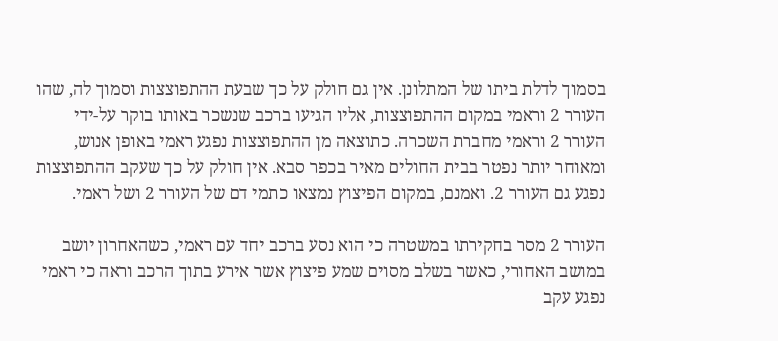בסמוך לדלת ביתו של המתלונן. אין גם חולק על כך שבעת ההתפוצצות וסמוך לה, שהו העורר 2 וראמי במקום ההתפוצצות, אליו הגיעו ברכב שנשכר באותו בוקר על-ידי העורר 2 וראמי מחברת השכרה. כתוצאה מן ההתפוצצות נפגע ראמי באופן אנוש, ומאוחר יותר נפטר בבית החולים מאיר בכפר סבא. אין חולק על כך שעקב ההתפוצצות נפגע גם העורר 2. ואמנם, במקום הפיצוץ נמצאו כתמי דם של העורר 2 ושל ראמי.

העורר 2 מסר בחקירתו במשטרה כי הוא נסע ברכב יחד עם ראמי, כשהאחרון יושב במושב האחורי, כאשר בשלב מסוים שמע פיצוץ אשר אירע בתוך הרכב וראה כי ראמי נפגע עקב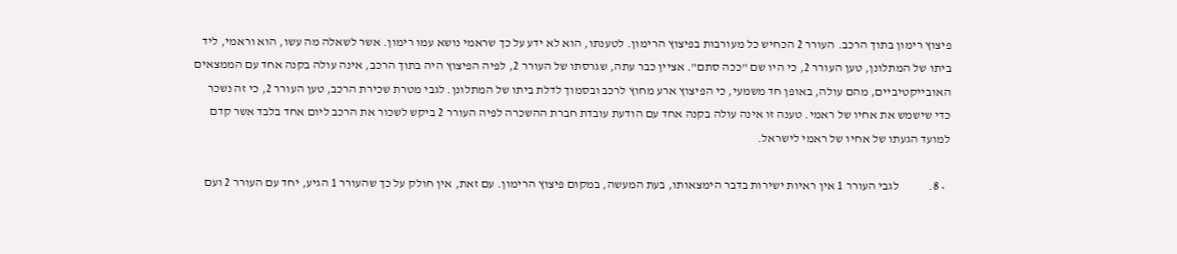פיצוץ רימון בתוך הרכב. העורר 2 הכחיש כל מעורבות בפיצוץ הרימון. לטענתו, הוא לא ידע על כך שראמי נושא עמו רימון. אשר לשאלה מה עשו, הוא וראמי, ליד ביתו של המתלונן, טען העורר 2, כי היו שם "ככה סתם". אציין כבר עתה, שגרסתו של העורר 2, לפיה הפיצוץ היה בתוך הרכב, אינה עולה בקנה אחד עם הממצאים האובייקטיביים, מהם עולה, באופן חד משמעי, כי הפיצוץ ארע מחוץ לרכב ובסמוך לדלת ביתו של המתלונן. לגבי מטרת שכירת הרכב, טען העורר 2, כי זה נשכר כדי שישמש את אחיו של ראמי. טענה זו אינה עולה בקנה אחד עם הודעת עובדת חברת ההשכרה לפיה העורר 2 ביקש לשכור את הרכב ליום אחד בלבד אשר קדם למועד הגעתו של אחיו של ראמי לישראל.

  • 8.            לגבי העורר 1 אין ראיות ישירות בדבר הימצאותו, בעת המעשה, במקום פיצוץ הרימון. עם זאת, אין חולק על כך שהעורר 1 הגיע, יחד עם העורר 2 ועם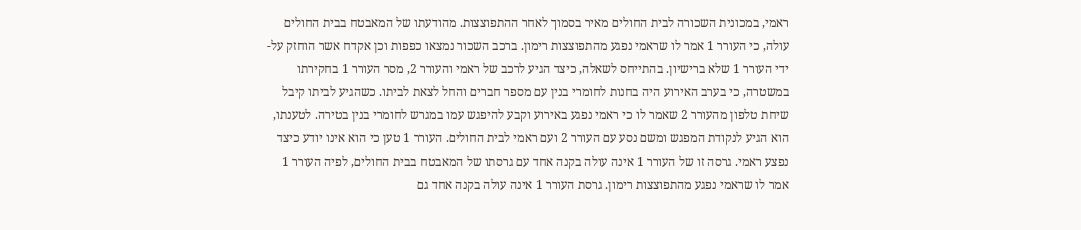ראמי, במכונית השכורה לבית החולים מאיר בסמוך לאחר ההתפוצצות. מהודעתו של המאבטח בבית החולים עולה, כי העורר 1 אמר לו שראמי נפגע מהתפוצצות רימון. ברכב השכור נמצאו כפפות וכן אקדח אשר הוחזק על-ידי העורר 1 שלא ברישיון. בהתייחס לשאלה, כיצד הגיע לרכב של ראמי והעורר 2, מסר העורר 1 בחקירתו במשטרה, כי בערב האירוע היה בחנות לחומרי בנין עם מספר חברים והחל לצאת לביתו. כשהגיע לביתו קיבל שיחת טלפון מהעורר 2 שאמר לו כי ראמי נפגע באירוע וקבע להיפגש עמו במגרש לחומרי בנין בטירה. לטענתו, הוא הגיע לנקודת המפגש ומשם נסע עם העורר 2 ועם ראמי לבית החולים. העורר 1 טען כי הוא אינו יודע כיצד נפצע ראמי. גרסה זו של העורר 1 אינה עולה בקנה אחד עם גרסתו של המאבטח בבית החולים, לפיה העורר 1 אמר לו שראמי נפגע מהתפוצצות רימון. גרסת העורר 1 אינה עולה בקנה אחד גם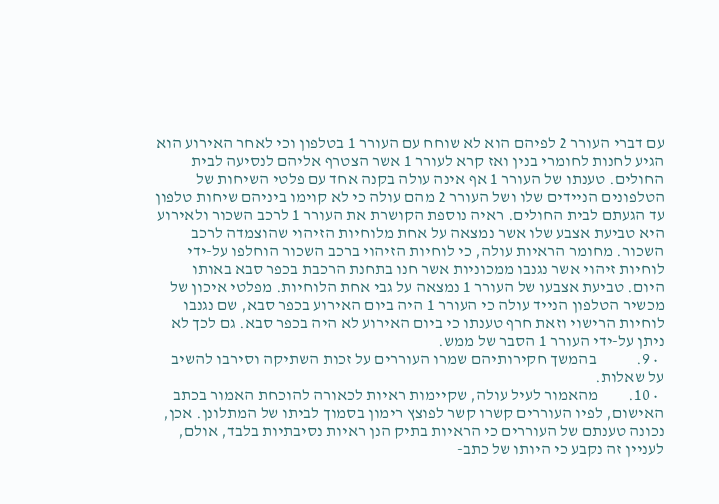עם דברי העורר 2 לפיהם הוא לא שוחח עם העורר 1 בטלפון וכי לאחר האירוע הוא הגיע לחנות לחומרי בנין ואז קרא לעורר 1 אשר הצטרף אליהם לנסיעה לבית החולים. טענתו של העורר 1 אף אינה עולה בקנה אחד עם פלטי השיחות של הטלפונים הניידים שלו ושל העורר 2 מהם עולה כי לא קוימו ביניהם שיחות טלפון עד הגעתם לבית החולים. ראיה נוספת הקושרת את העורר 1 לרכב השכור ולאירוע היא טביעת אצבע שלו אשר נמצאה על אחת מלוחיות הזיהוי שהוצמדה לרכב השכור. מחומר הראיות עולה, כי לוחיות הזיהוי ברכב השכור הוחלפו על-ידי לוחיות זיהוי אשר נגנבו ממכוניות אשר חנו בתחנת הרכבת בכפר סבא באותו היום. טביעת אצבעו של העורר 1 נמצאה על גבי אחת הלוחיות. מפלטי איכון של מכשיר הטלפון הנייד עולה כי העורר 1 היה ביום האירוע בכפר סבא, שם נגנבו לוחיות הרישוי וזאת חרף טענתו כי ביום האירוע לא היה בכפר סבא. גם לכך לא ניתן על-ידי העורר 1 הסבר של ממש.
  • 9.            בהמשך חקירותיהם שמרו העוררים על זכות השתיקה וסירבו להשיב על שאלות.
  • 10.         מהאמור לעיל עולה, שקיימות ראיות לכאורה להוכחת האמור בכתב האישום, לפיו העוררים קשרו קשר לפוצץ רימון בסמוך לביתו של המתלונן. אכן, נכונה טענתם של העוררים כי הראיות בתיק הנן ראיות נסיבתיות בלבד, אולם, לעניין זה נקבע כי היותו של כתב-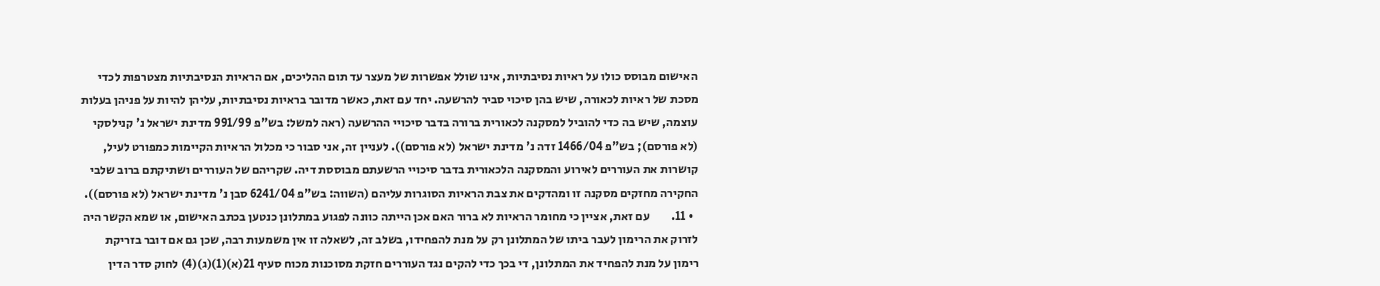האישום מבוסס כולו על ראיות נסיבתיות, אינו שולל אפשרות של מעצר עד תום ההליכים, אם הראיות הנסיבתיות מצטרפות לכדי מסכת של ראיות לכאורה, שיש בהן סיכוי סביר להרשעה. יחד עם זאת, כאשר מדובר בראיות נסיבתיות, עליהן להיות על פניהן בעלות עוצמה, שיש בה כדי להוביל למסקנה לכאורית ברורה בדבר סיכויי ההרשעה (ראה למשל: בש"פ 991/99 מדינת ישראל נ' קנילסקי (לא פורסם); בש"פ 1466/04 זדה נ' מדינת ישראל (לא פורסם)). לעניין זה, אני סבור כי מכלול הראיות הקיימות כמפורט לעיל, קושרות את העוררים לאירוע והמסקנה הלכאורית בדבר סיכויי הרשעתם מבוססת דיה. שקריהם של העוררים ושתיקתם ברוב שלבי החקירה מחזקים מסקנה זו ומהדקים את צבת הראיות הסוגרות עליהם (השווה: בש"פ 6241/04 סבן נ' מדינת ישראל (לא פורסם)).
  • 11.         עם זאת, אציין כי מחומר הראיות לא ברור האם אכן הייתה כוונה לפגוע במתלונן כנטען בכתב האישום, או שמא הקשר היה לזרוק את הרימון לעבר ביתו של המתלונן רק על מנת להפחידו, בשלב זה, לשאלה זו אין משמעות רבה, שכן גם אם דובר בזריקת רימון על מנת להפחיד את המתלונן, די בכך כדי להקים נגד העוררים חזקת מסוכנות מכוח סעיף 21(א)(1)(ג)(4) לחוק סדר הדין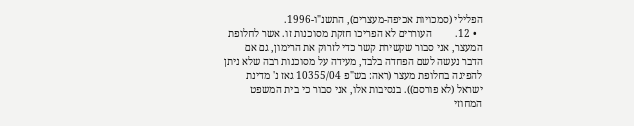הפלילי (סמכויות אכיפה-מעצרים), התשנ"ו-1996.
  • 12.         העוררים לא הפריכו חזקת מסוכנות זו. אשר לחלופת המעצר, אני סבור שקשירת קשר כדי לזרוק את הרימון, גם אם הדבר נעשה לשם הפחדה בלבד, מעידה על מסוכנות רבה שלא ניתן להפיגה בחלופת מעצר (ראה: בש"פ 10355/04 גאז נ' מדינת ישראל (לא פורסם)). בנסיבות אלו, אני סבור כי בית המשפט המחוזי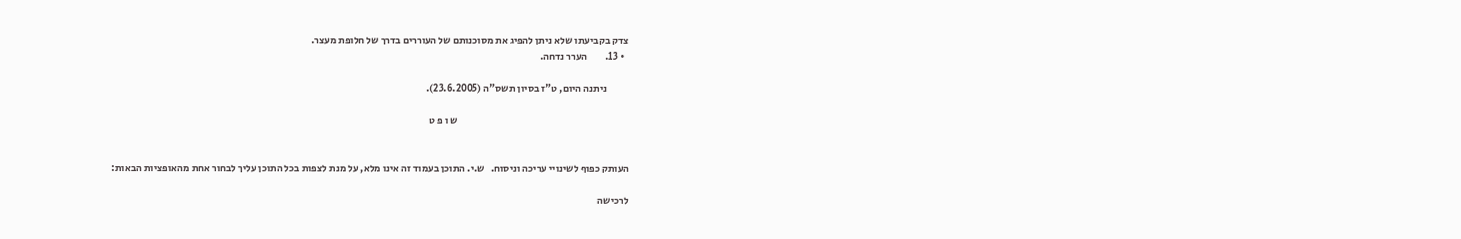צדק בקביעתו שלא ניתן להפיג את מסוכנותם של העוררים בדרך של חלופת מעצר.
  • 13.         הערר נדחה.

           ניתנה היום, ט"ז בסיון תשס"ה (23.6.2005).

                                                                                      ש ו פ ט


העותק כפוף לשינויי עריכה וניסוח.   ש.י. התוכן בעמוד זה אינו מלא, על מנת לצפות בכל התוכן עליך לבחור אחת מהאופציות הבאות:

לרכישה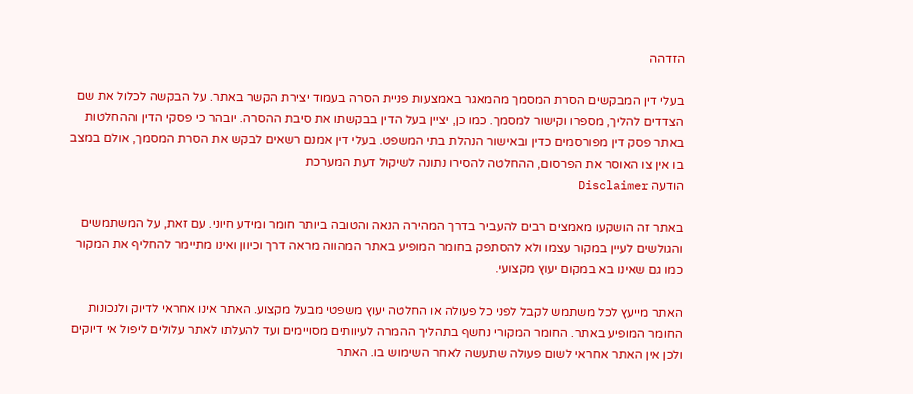הזדהה

בעלי דין המבקשים הסרת המסמך מהמאגר באמצעות פניית הסרה בעמוד יצירת הקשר באתר. על הבקשה לכלול את שם הצדדים להליך, מספרו וקישור למסמך. כמו כן, יציין בעל הדין בבקשתו את סיבת ההסרה. יובהר כי פסקי הדין וההחלטות באתר פסק דין מפורסמים כדין ובאישור הנהלת בתי המשפט. בעלי דין אמנם רשאים לבקש את הסרת המסמך, אולם במצב בו אין צו האוסר את הפרסום, ההחלטה להסירו נתונה לשיקול דעת המערכת
הודעה Disclaimer

באתר זה הושקעו מאמצים רבים להעביר בדרך המהירה הנאה והטובה ביותר חומר ומידע חיוני. עם זאת, על המשתמשים והגולשים לעיין במקור עצמו ולא להסתפק בחומר המופיע באתר המהווה מראה דרך וכיוון ואינו מתיימר להחליף את המקור כמו גם שאינו בא במקום יעוץ מקצועי.

האתר מייעץ לכל משתמש לקבל לפני כל פעולה או החלטה יעוץ משפטי מבעל מקצוע. האתר אינו אחראי לדיוק ולנכונות החומר המופיע באתר. החומר המקורי נחשף בתהליך ההמרה לעיוותים מסויימים ועד להעלתו לאתר עלולים ליפול אי דיוקים ולכן אין האתר אחראי לשום פעולה שתעשה לאחר השימוש בו. האתר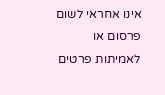אינו אחראי לשום פרסום או לאמיתות פרטים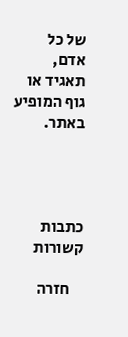של כל אדם, תאגיד או גוף המופיע באתר.




כתבות קשורות

    חזרה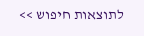לתוצאות חיפוש >>